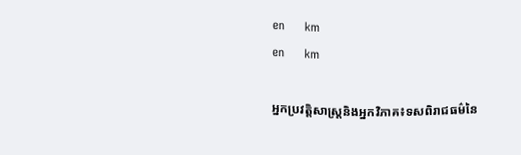en     km
en     km

អ្នកប្រវត្តិសាស្ត្រនិងអ្នកវិភាគ៖ទសពិរាជធម៌នៃ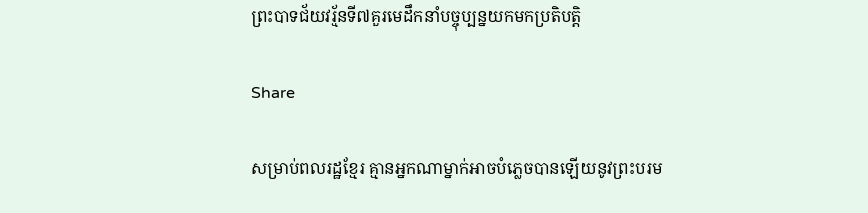ព្រះបាទជ័យវរ្ម័នទី៧គួរមេដឹកនាំបច្ចុប្បន្នយកមកប្រតិបត្តិ

Share

សម្រាប់ពលរដ្ឋខ្មែរ គ្មានអ្នកណាម្នាក់អាចបំភ្លេចបានឡើយនូវព្រះបរម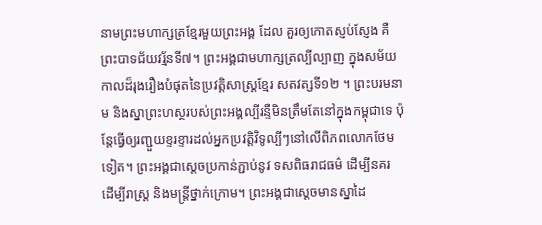នាមព្រះមហាក្សត្រខ្មែរមួយព្រះអង្គ ដែល គួរឲ្យកោតស្ញប់ស្ញែង គឺព្រះបាទជ័យវរ្ម័នទី៧។ ព្រះអង្គជាមហាក្សត្រល្បីល្បាញ ក្នុងសម័យកាលដ៏រុងរឿងបំផុតនៃប្រវត្តិសាស្ត្រខ្មែរ សតវត្សទី១២ ។ ព្រះបរមនាម និងស្នាព្រះហស្ថរបស់ព្រះអង្គល្បីរន្ទឺមិនត្រឹមតែនៅក្នុងកម្ពុជាទេ ប៉ុន្តែធ្វើឲ្យរញ្ជួយខ្ទរខ្ទារដល់អ្នកប្រវត្តិវិទូល្បីៗនៅលើពិភពលោកថែមទៀត។ ព្រះអង្គជាស្ដេចប្រកាន់ភ្ជាប់នូវ ទសពិធរាជធម៌ ដើម្បីនគរ  ដើម្បីរាស្ត្រ និងមន្ត្រីថ្នាក់ក្រោម។ ព្រះអង្គជាស្ដេចមានស្នាដៃ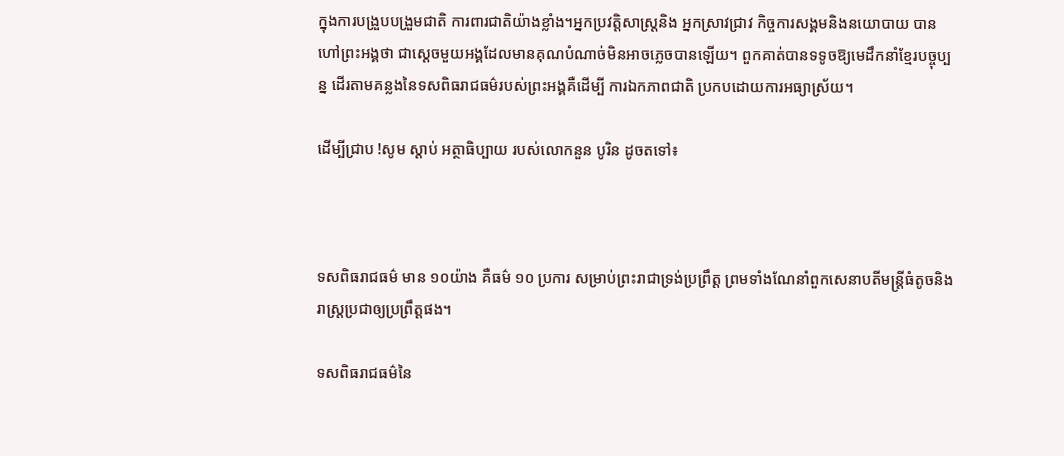ក្នុងការបង្រួបបង្រួមជាតិ ការពារជាតិយ៉ាងខ្លាំង។អ្នកប្រវត្តិសាស្ត្រនិង អ្នកស្រាវជ្រាវ កិច្ចការសង្គមនិងនយោបាយ បានហៅព្រះអង្គថា ជាស្ដេចមួយអង្គដែលមានគុណបំណាច់មិនអាចភ្លេចបានឡើយ។ ពួកគាត់បានទទូចឱ្យមេដឹកនាំខ្មែរបច្ចុប្បន្ន ដើរតាមគន្លងនៃទសពិធរាជធម៌របស់ព្រះអង្គគឺដើម្បី ការឯកភាពជាតិ ប្រកបដោយការអធ្យាស្រ័យ។

ដើម្បីជ្រាប !សូម ស្ដាប់ អត្ថាធិប្បាយ របស់លោកនួន បូរិន ដូចតទៅ៖



ទសពិធរាជធម៌ មាន ១០យ៉ាង គឺធម៌ ១០ ប្រការ សម្រាប់ព្រះរាជាទ្រង់ប្រព្រឹត្ត ព្រមទាំងណែនាំពួកសេនាបតីមន្ត្រីធំតូចនិងរាស្ត្រប្រជាឲ្យប្រព្រឹត្តផង។

ទសពិធរាជធម៌នៃ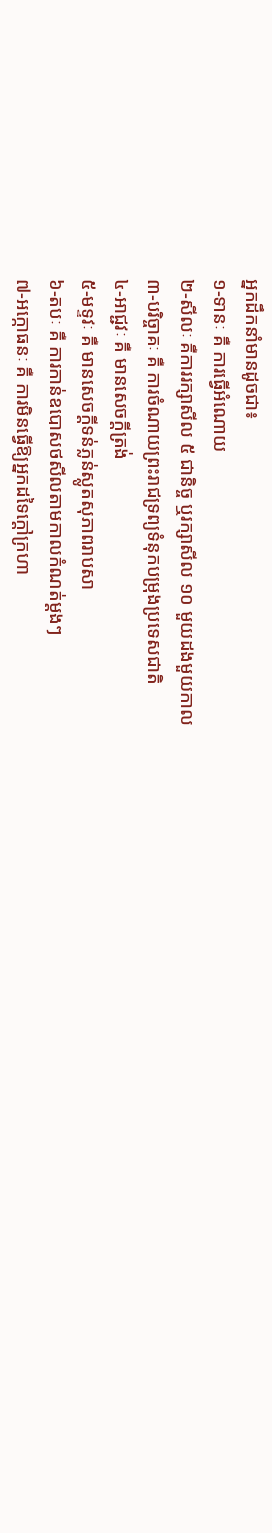អ្នកដឹកនាំមានដូចជា៖
១-ទានៈ គឺ ការធ្វើអំណោយ
២-សីលៈ គឺការរក្សាសីល ៥ ជានិច្ច ឬរក្សាសីល ១០ មួយដងមួយកាល
៣-បរិច្ចាគៈ គឺ ការចំណាយព្រះរាជទ្រព្យទំនុកបម្រុងប្រទេសជាតិ
៤-អាជ្ជវៈ គឺ មានសេចក្ដីត្រង់
៥-មទ្ទវៈ គឺ មានសេចក្ដីទន់ភ្លន់ស្លូតសុភាពរាបសា
៦-តបៈ គឺ ការកាន់ឧបោសថសីលតាមកាលកំណត់ម្ដងៗ
៧-អក្កោធនៈ គឺ ការមិនធ្វើឱ្យអ្នកដទៃក្ដៅក្រហា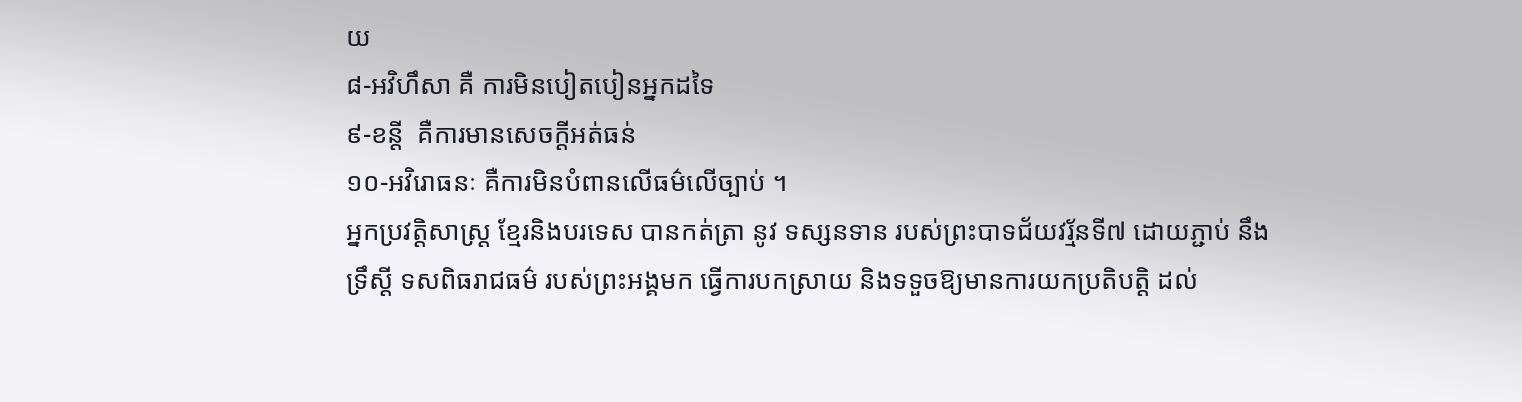យ
៨-អវិហឹសា គឺ ការមិនបៀតបៀនអ្នកដទៃ
៩-ខន្តី  គឺការមានសេចក្ដីអត់ធន់
១០-អវិរោធនៈ គឺការមិនបំពានលើធម៌លើច្បាប់ ។
អ្នកប្រវត្តិសាស្ត្រ ខ្មែរនិងបរទេស បានកត់ត្រា នូវ ទស្សនទាន របស់ព្រះបាទជ័យវរ្ម័នទី៧ ដោយភ្ជាប់ នឹង ទ្រឹស្ដី ទសពិធរាជធម៌ របស់ព្រះអង្គមក ធ្វើការបកស្រាយ និងទទួចឱ្យមានការយកប្រតិបត្តិ ដល់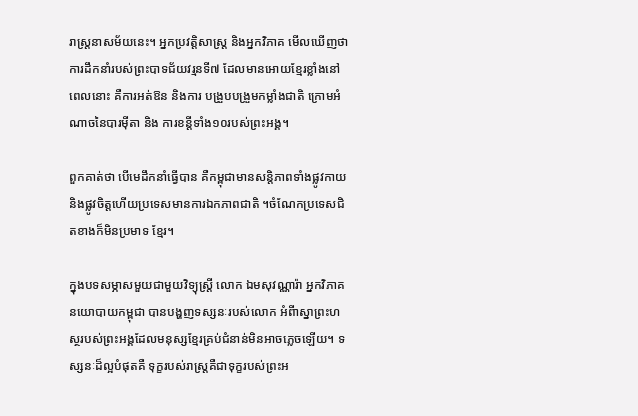រាស្រ្តនាសម័យនេះ។ អ្នកប្រវត្តិសាស្ត្រ និងអ្នកវិភាគ មើលឃើញថា ការដឹកនាំរបស់ព្រះបាទជ័យវរ្មនទី៧ ដែលមានអោយខ្មែរខ្លាំងនៅពេលនោះ គឺការអត់ឱន និងការ បង្រួបបង្រួមកម្លាំងជាតិ ក្រោមអំណាចនៃបារម៉ីតា និង ការខន្តីទាំង១០របស់ព្រះអង្គ។

ពួកគាត់ថា បើមេដឹកនាំធ្វើបាន គឺកម្ពុជាមានសន្តិភាពទាំងផ្លូវកាយនិងផ្លូវចិត្តហើយប្រទេសមានការឯកភាពជាតិ ។ចំណែកប្រទេសជិតខាងក៏មិនប្រមាទ ខ្មែរ។

ក្នុងបទសម្ភាសមួយជាមួយវិទ្យុស្រ្តី លោក ឯមសុវណ្ណារ៉ា អ្នកវិភាគនយោបាយកម្ពុជា បានបង្ហញទស្សនៈរបស់លោក អំពីាស្នាព្រះហស្ថរបស់ព្រះអង្គដែលមនុស្សខ្មែរគ្រប់ជំនាន់មិនអាចភ្លេចឡើយ។ ទស្សនៈដ៏ល្អបំផុតគឺ ទុក្ខរបស់រាស្ត្រគឺជាទុក្ខរបស់ព្រះអ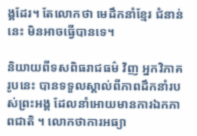ង្គដែរ។ តែលោកថា មេដឹកនាំខ្មែរ ជំនាន់នេះ មិនអាចធ្វើបានទេ។

និយាយពីទសពិធរាជធម៌ វិញ អ្នកវិភាគរូបនេះ បានទទួលស្គាល់ពីភាពដឹកនាំរបស់ព្រះអង្គ ដែលនាំអោយមានការឯកភាពជាតិ ។ លោកថាការអធ្យា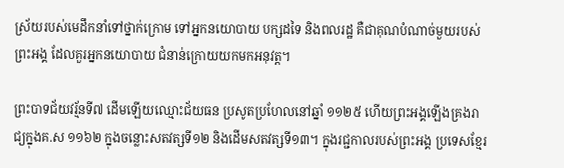ស្រ័យរបស់មេដឹកនាំទៅថ្នាក់ក្រោម ទៅអ្នកនយោបាយ បក្សដទៃ និងពលរដ្ឋ គឺជាគុណបំណាច់មួយរបស់ព្រះអង្គ ដែលគួរអ្នកនយោបាយ ជំនាន់ក្រោយយកមកអនុវត្ត។

ព្រះបាទជ័យវរ្ម័នទី៧ ដើមឡើយឈ្មោះជ័យធន ប្រសូតប្រហែលនៅឆ្នាំ ១១២៥ ហើយព្រះអង្គឡើងគ្រងរាជ្យក្នុងគ.ស ១១៦២ ក្នុងចន្លោះសតវត្សទី១២ និងដើមសតវត្សទី១៣។ ក្នុងរជ្ជកាលរបស់ព្រះអង្គ ប្រទេសខ្មែរ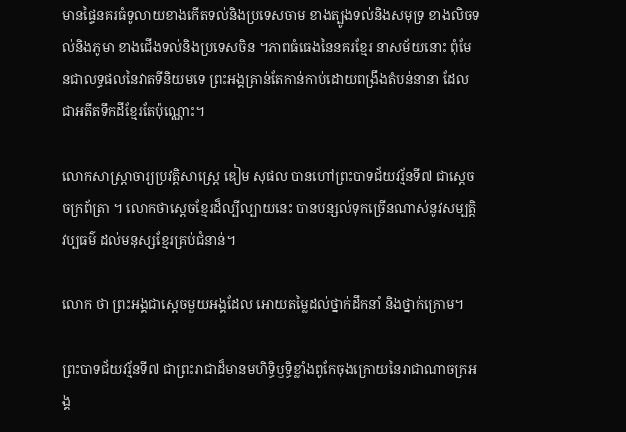មានផ្ទៃនគរធំទូលាយខាងកើតទល់និងប្រទេសចាម ខាងត្បូងទល់និងសមុទ្រ ខាងលិចទល់និងភូមា ខាងជើងទល់និងប្រទេសចិន ។ភាពធំធេងនៃនគរខ្មែរ នាសម័យនោះ ពុំមែនជាលទ្ធផលនៃវាតទីនិយមទេ ព្រះអង្គគ្រាន់តែកាន់កាប់ដោយពង្រឹងតំបន់នានា ដែលជាអតីតទឹកដីខ្មែរតែប៉ុណ្ណោះ។

លោកសាស្ត្រាចារ្យប្រវត្តិសាស្ត្រេ ឌៀម សុផល បានហៅព្រះបាទជ័យវរ្ម័នទី៧ ជាស្ដេចចក្រព័ត្រា ។ លោកថាស្ដេចខ្មែរដ៏ល្បីល្បាយនេះ បានបន្សល់ទុកច្រើនណាស់នូវសម្បត្តិវប្បធម៌ ដល់មនុស្សខ្មែរគ្រប់ជំនាន់។

លោក ថា ព្រះអង្គជាស្ដេចមួយអង្គដែល អោយតម្លៃដល់ថ្នាក់ដឹកនាំ និងថ្នាក់ក្រោម។

ព្រះបាទជ័យវរ្ម័នទី៧ ជាព្រះរាជាដ៏មានមហិទ្ធិឫទ្ធិខ្លាំងពូកែចុងក្រោយនៃរាជាណាចក្រអង្គ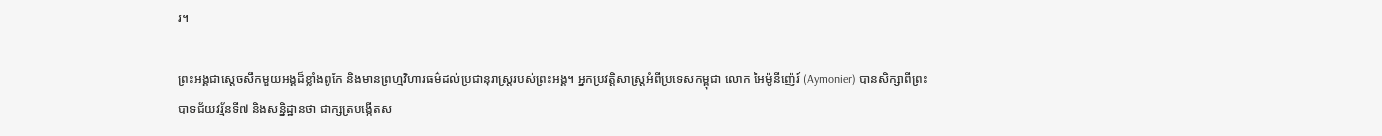រ។

ព្រះអង្គជាស្តេចសឹកមួយអង្គដ៏ខ្លាំងពូកែ និងមានព្រហ្មវិហារធម៌ដល់ប្រជានុរាស្ត្ររបស់ព្រះអង្គ។ អ្នកប្រវត្តិសាស្រ្តអំពីប្រទេសកម្ពុជា លោក អៃម៉ូនីញ៉េរ៍ (Aymonier) បានសិក្សាពីព្រះបាទជ័យវរ្ម័នទី៧ និងសន្និដ្ឋានថា ជាក្សត្របង្កើតស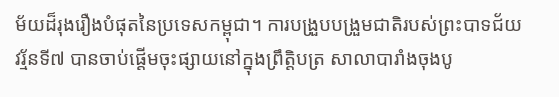ម័យដ៏រុងរឿងបំផុតនៃប្រទេសកម្ពុជា។ ការបង្រួបបង្រួមជាតិរបស់ព្រះបាទជ័យវរ្ម័នទី៧ បានចាប់ផ្តើមចុះផ្សាយនៅក្នុងព្រឹត្តិបត្រ សាលាបារាំងចុងបូ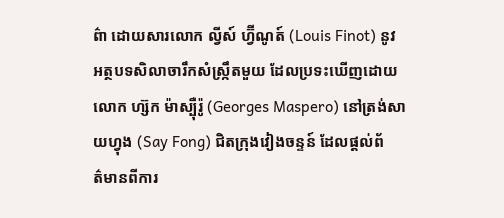ព៌ា‌ ដោយសារលោក ល្វីស៍ ហ្វ៊ីណូត៍ (Louis Finot) នូវអត្ថបទសិលាចារឹកសំស្រ្កឹតមួយ ដែលប្រទះឃើញដោយលោក ហ្ស៊ក ម៉ាស្ប៉ឺរ៉ូ (Georges Maspero) នៅត្រង់សាយហ្វុង (Say Fong) ជិតក្រុងវៀងចន្ទន៍ ដែលផ្តល់ព័ត៌‌មានពីការ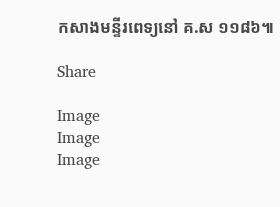កសាងមន្ទីរពេទ្យនៅ គ.ស ១១៨៦៕

Share

Image
Image
Image